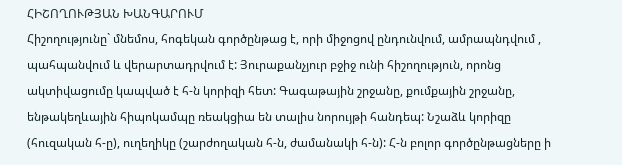ՀԻՇՈՂՈՒԹՅԱՆ ԽԱՆԳԱՐՈՒՄ
Հիշողությունը` մնեմոս, հոգեկան գործընթաց է, որի միջոցով ընդունվում, ամրապնդվում , պահպանվում և վերարտադրվում է: Յուրաքանչյուր բջիջ ունի հիշողություն, որոնց ակտիվացումը կապված է հ-ն կորիզի հետ: Գագաթային շրջանը, քումքային շրջանը, ենթակեղևային հիպոկամպը ռեակցիա են տալիս նորույթի հանդեպ: Նշաձև կորիզը (հուզական հ-ը), ուղեղիկը (շարժողական հ-ն, ժամանակի հ-ն): Հ-ն բոլոր գործընթացները ի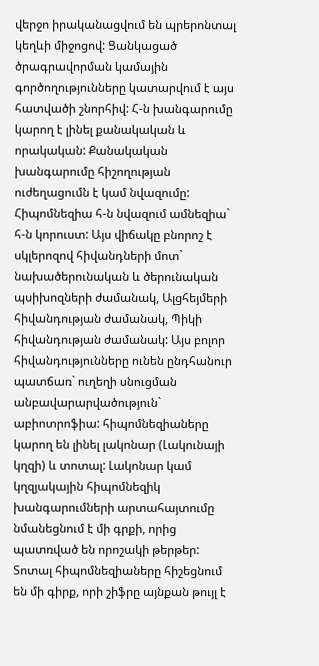վերջո իրականացվում են պրերոնտալ կեղևի միջոցով: Ցանկացած ծրագրավորման կամային գործողությունները կատարվում է այս հատվածի շնորհիվ: Հ-ն խանգարումը կարող է լինել քանակական և որակական: Քանակական խանգարումը հիշողության ուժեղացումն է կամ նվազումը: Հիպոմնեզիա հ-ն նվազում ամնեզիա` հ-ն կորուստ: Այս վիճակը բնորոշ է սկլերոզով հիվանդների մոտ` նախածերունական և ծերունական պսիխոզների ժամանակ, Ալցհեյմերի հիվանդության ժամանակ, Պիկի հիվանդության ժամանակ: Այս բոլոր հիվանդությունները ունեն ընդհանուր պատճառ` ուղեղի սնուցման անբավարարվածություն` աբիոտրոֆիա: հիպոմնեզիաները կարող են լինել լակոնար (Լակունայի կղզի) և տոտալ: Լակոնար կամ կղզյակային հիպոմնեզիկ խանգարումների արտահայտումը նմանեցնում է մի գրքի, որից պատռված են որոշակի թերթեր: Տոտալ հիպոմնեզիաները հիշեցնում են մի գիրք, որի շիֆրը այնքան թույլ է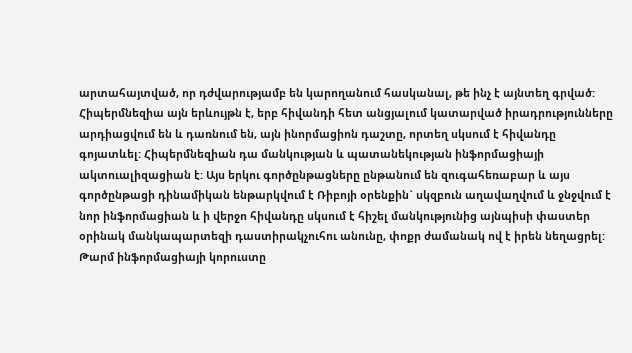արտահայտված, որ դժվարությամբ են կարողանում հասկանալ, թե ինչ է այնտեղ գրված:
Հիպերմնեզիա այն երևույթն է, երբ հիվանդի հետ անցյալում կատարված իրադրությունները արդիացվում են և դառնում են, այն ինորմացիոն դաշտը, որտեղ սկսում է հիվանդը գոյատևել: Հիպերմնեզիան դա մանկության և պատանեկության ինֆորմացիայի ակտուալիզացիան է: Այս երկու գործընթացները ընթանում են զուգահեռաբար և այս գործընթացի դինամիկան ենթարկվում է Ռիբոյի օրենքին` սկզբուն աղավաղվում և ջնջվում է նոր ինֆորմացիան և ի վերջո հիվանդը սկսում է հիշել մանկությունից այնպիսի փաստեր օրինակ մանկապարտեզի դաստիրակչուհու անունը, փոքր ժամանակ ով է իրեն նեղացրել: Թարմ ինֆորմացիայի կորուստը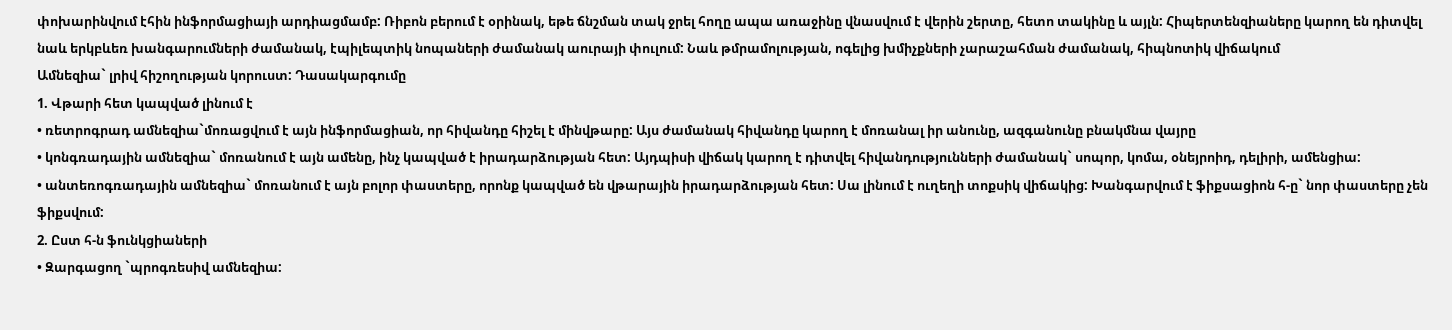փոխարինվում էհին ինֆորմացիայի արդիացմամբ: Ռիբոն բերում է օրինակ, եթե ճնշման տակ ջրել հողը ապա առաջինը վնասվում է վերին շերտը, հետո տակինը և այլն: Հիպերտենզիաները կարող են դիտվել նաև երկբևեռ խանգարումների ժամանակ, էպիլեպտիկ նոպաների ժամանակ աուրայի փուլում: Նաև թմրամոլության, ոգելից խմիչքների չարաշահման ժամանակ, հիպնոտիկ վիճակում
Ամնեզիա` լրիվ հիշողության կորուստ: Դասակարգումը
1. Վթարի հետ կապված լինում է
• ռետրոգրադ ամնեզիա`մոռացվում է այն ինֆորմացիան, որ հիվանդը հիշել է մինվթարը: Այս ժամանակ հիվանդը կարող է մոռանալ իր անունը, ազգանունը բնակմնա վայրը
• կոնգռադային ամնեզիա` մոռանում է այն ամենը, ինչ կապված է իրադարձության հետ: Այդպիսի վիճակ կարող է դիտվել հիվանդությունների ժամանակ` սոպոր, կոմա, օնեյրոիդ, դելիրի, ամենցիա:
• անտեռոգռադային ամնեզիա` մոռանում է այն բոլոր փաստերը, որոնք կապված են վթարային իրադարձության հետ: Սա լինում է ուղեղի տոքսիկ վիճակից: Խանգարվում է ֆիքսացիոն հ-ը` նոր փաստերը չեն ֆիքսվում:
2. Ըստ հ-ն ֆունկցիաների
• Զարգացող `պրոգռեսիվ ամնեզիա: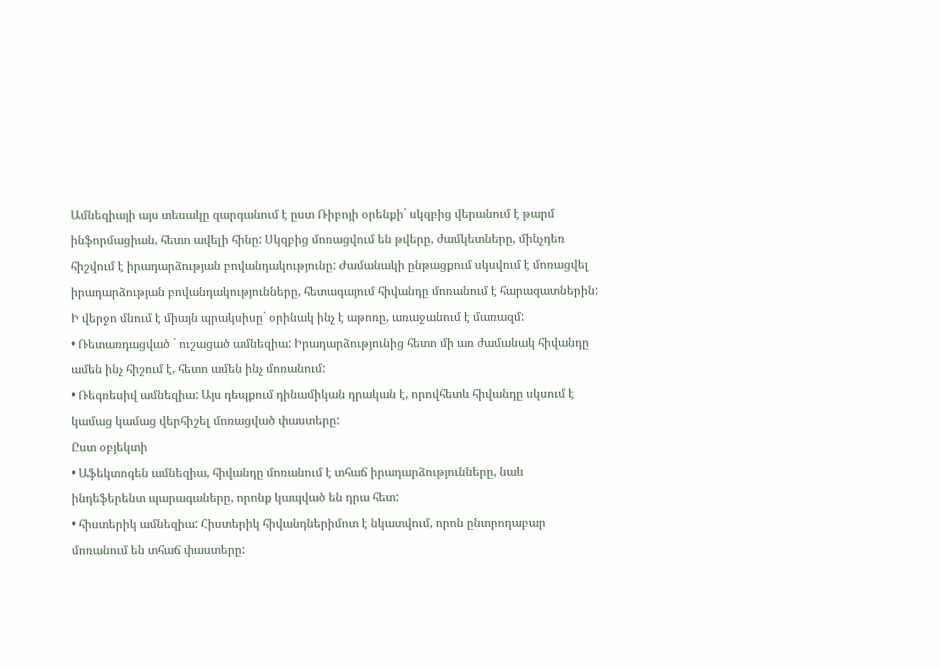Ամնեզիայի այս տեսակը զարգանում է ըստ Ռիբոյի օրենքի` սկզբից վերանում է թարմ ինֆորմացիան, հետո ավելի հինը: Սկզբից մոռացվում են թվերը, ժամկետները, մինչդեռ հիշվում է իրադարձության բովանդակությունը: Ժամանակի ընթացքում սկսվում է մոռացվել իրադարձության բովանդակությունները, հետագայում հիվանդը մոռանում է հարազատներին: Ի վերջո մնում է միայն պրակսիսը` օրինակ ինչ է աթոռը, առաջանում է մառազմ:
• Ռետառդացված ` ուշացած ամնեզիա: Իրադարձությունից հետո մի առ ժամանակ հիվանդը ամեն ինչ հիշում է, հետո ամեն ինչ մոռանում:
• Ռեգռեսիվ ամնեզիա: Այս դեպքում դինամիկան դրական է, որովհետև հիվանդը սկսում է կամաց կամաց վերհիշել մոռացված փաստերը:
Ըստ օբյեկտի
• Աֆեկտոգեն ամնեզիա, հիվանդը մոռանում է տհաճ իրադարձությունները, նաև ինդեֆերենտ պարագաները, որոնք կապված են դրա հետ:
• հիստերիկ ամնեզիա: Հիստերիկ հիվանդներիմոտ է նկատվում, որոն ընտրողաբար մոռանում են տհաճ փաստերը: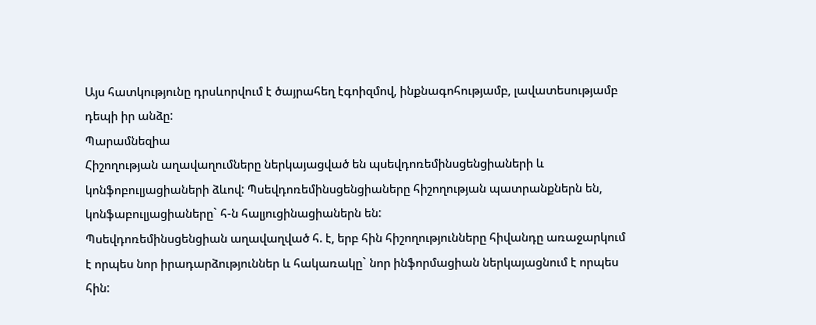Այս հատկությունը դրսևորվում է ծայրահեղ էգոիզմով, ինքնագոհությամբ, լավատեսությամբ դեպի իր անձը:
Պարամնեզիա
Հիշողության աղավաղումները ներկայացված են պսեվդոռեմինսցենցիաների և կոնֆոբուլյացիաների ձևով: Պսեվդոռեմինսցենցիաները հիշողության պատրանքներն են, կոնֆաբուլյացիաները` հ-ն հալյուցինացիաներն են:
Պսեվդոռեմինսցենցիան աղավաղված հ. է, երբ հին հիշողությունները հիվանդը առաջարկում է որպես նոր իրադարձություններ և հակառակը` նոր ինֆորմացիան ներկայացնում է որպես հին: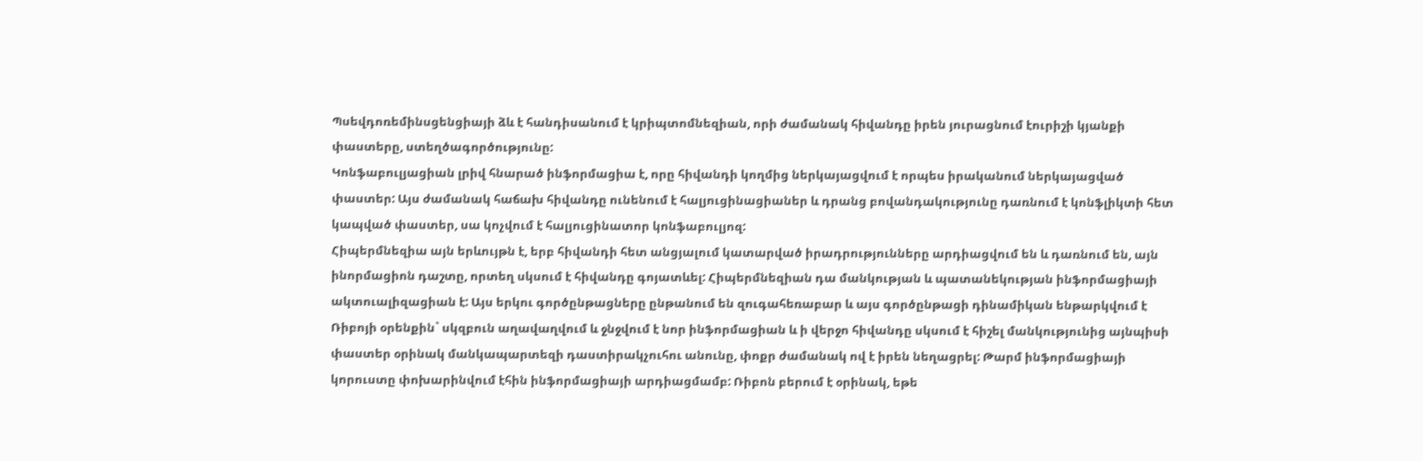Պսեվդոռեմինսցենցիայի ձև է հանդիսանում է կրիպտոմնեզիան, որի ժամանակ հիվանդը իրեն յուրացնում էուրիշի կյանքի փաստերը, ստեղծագործությունը:
Կոնֆաբուլյացիան լրիվ հնարած ինֆորմացիա է, որը հիվանդի կողմից ներկայացվում է որպես իրականում ներկայացված փաստեր: Այս ժամանակ հաճախ հիվանդը ունենում է հալյուցինացիաներ և դրանց բովանդակությունը դառնում է կոնֆլիկտի հետ կապված փաստեր, սա կոչվում է հալյուցինատոր կոնֆաբուլյոզ:
Հիպերմնեզիա այն երևույթն է, երբ հիվանդի հետ անցյալում կատարված իրադրությունները արդիացվում են և դառնում են, այն ինորմացիոն դաշտը, որտեղ սկսում է հիվանդը գոյատևել: Հիպերմնեզիան դա մանկության և պատանեկության ինֆորմացիայի ակտուալիզացիան է: Այս երկու գործընթացները ընթանում են զուգահեռաբար և այս գործընթացի դինամիկան ենթարկվում է Ռիբոյի օրենքին` սկզբուն աղավաղվում և ջնջվում է նոր ինֆորմացիան և ի վերջո հիվանդը սկսում է հիշել մանկությունից այնպիսի փաստեր օրինակ մանկապարտեզի դաստիրակչուհու անունը, փոքր ժամանակ ով է իրեն նեղացրել: Թարմ ինֆորմացիայի կորուստը փոխարինվում էհին ինֆորմացիայի արդիացմամբ: Ռիբոն բերում է օրինակ, եթե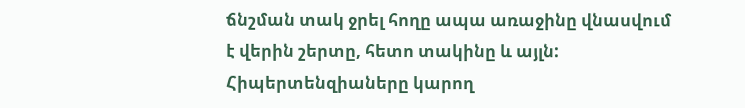ճնշման տակ ջրել հողը ապա առաջինը վնասվում է վերին շերտը, հետո տակինը և այլն: Հիպերտենզիաները կարող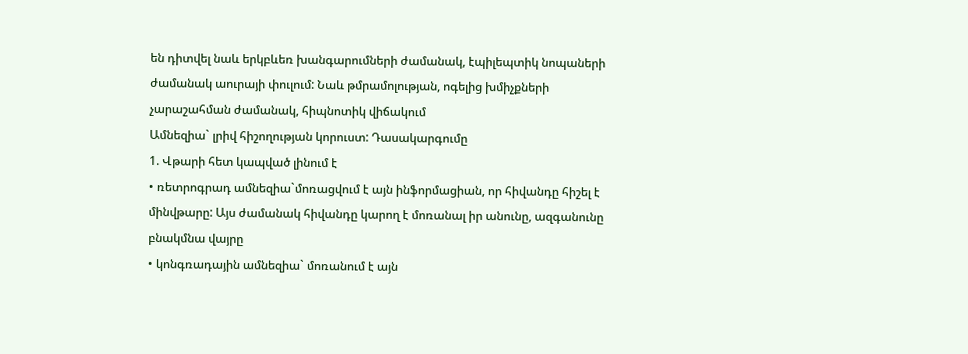են դիտվել նաև երկբևեռ խանգարումների ժամանակ, էպիլեպտիկ նոպաների ժամանակ աուրայի փուլում: Նաև թմրամոլության, ոգելից խմիչքների չարաշահման ժամանակ, հիպնոտիկ վիճակում
Ամնեզիա` լրիվ հիշողության կորուստ: Դասակարգումը
1. Վթարի հետ կապված լինում է
• ռետրոգրադ ամնեզիա`մոռացվում է այն ինֆորմացիան, որ հիվանդը հիշել է մինվթարը: Այս ժամանակ հիվանդը կարող է մոռանալ իր անունը, ազգանունը բնակմնա վայրը
• կոնգռադային ամնեզիա` մոռանում է այն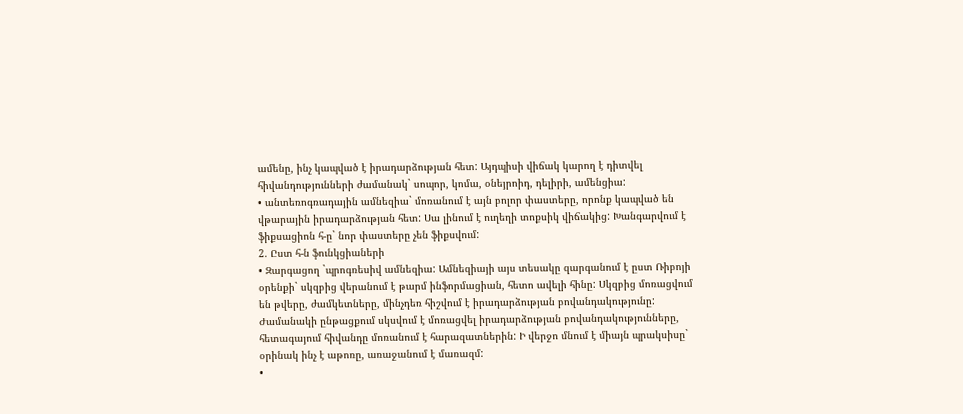ամենը, ինչ կապված է իրադարձության հետ: Այդպիսի վիճակ կարող է դիտվել հիվանդությունների ժամանակ` սոպոր, կոմա, օնեյրոիդ, դելիրի, ամենցիա:
• անտեռոգռադային ամնեզիա` մոռանում է այն բոլոր փաստերը, որոնք կապված են վթարային իրադարձության հետ: Սա լինում է ուղեղի տոքսիկ վիճակից: Խանգարվում է ֆիքսացիոն հ-ը` նոր փաստերը չեն ֆիքսվում:
2. Ըստ հ-ն ֆունկցիաների
• Զարգացող `պրոգռեսիվ ամնեզիա: Ամնեզիայի այս տեսակը զարգանում է ըստ Ռիբոյի օրենքի` սկզբից վերանում է թարմ ինֆորմացիան, հետո ավելի հինը: Սկզբից մոռացվում են թվերը, ժամկետները, մինչդեռ հիշվում է իրադարձության բովանդակությունը: Ժամանակի ընթացքում սկսվում է մոռացվել իրադարձության բովանդակությունները, հետագայում հիվանդը մոռանում է հարազատներին: Ի վերջո մնում է միայն պրակսիսը` օրինակ ինչ է աթոռը, առաջանում է մառազմ:
•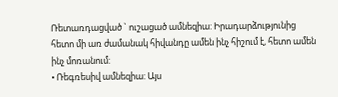Ռետառդացված ` ուշացած ամնեզիա: Իրադարձությունից հետո մի առ ժամանակ հիվանդը ամեն ինչ հիշում է, հետո ամեն ինչ մոռանում:
• Ռեգռեսիվ ամնեզիա: Այս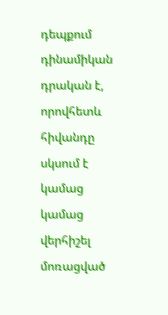դեպքում դինամիկան դրական է, որովհետև հիվանդը սկսում է կամաց կամաց վերհիշել մոռացված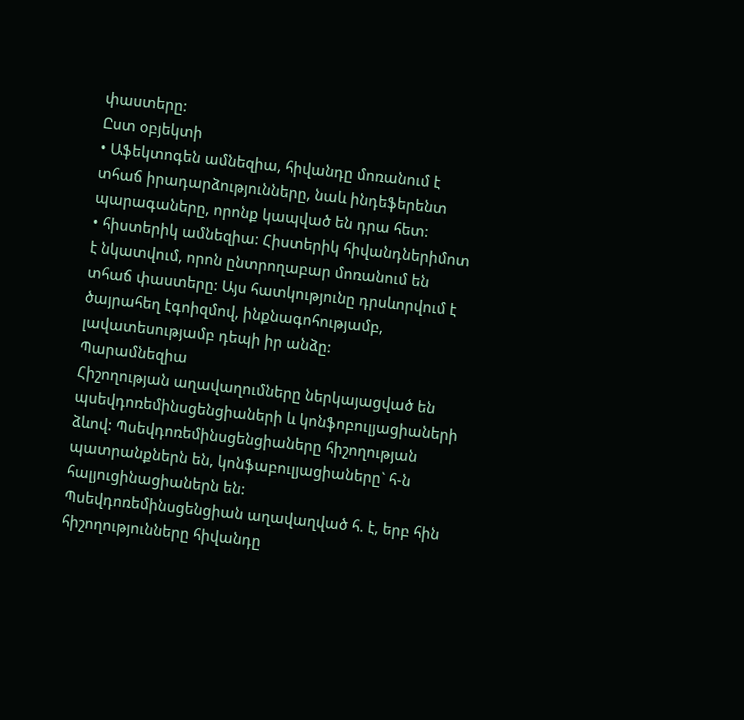փաստերը:
Ըստ օբյեկտի
• Աֆեկտոգեն ամնեզիա, հիվանդը մոռանում է տհաճ իրադարձությունները, նաև ինդեֆերենտ պարագաները, որոնք կապված են դրա հետ:
• հիստերիկ ամնեզիա: Հիստերիկ հիվանդներիմոտ է նկատվում, որոն ընտրողաբար մոռանում են տհաճ փաստերը: Այս հատկությունը դրսևորվում է ծայրահեղ էգոիզմով, ինքնագոհությամբ, լավատեսությամբ դեպի իր անձը:
Պարամնեզիա
Հիշողության աղավաղումները ներկայացված են պսեվդոռեմինսցենցիաների և կոնֆոբուլյացիաների ձևով: Պսեվդոռեմինսցենցիաները հիշողության պատրանքներն են, կոնֆաբուլյացիաները` հ-ն հալյուցինացիաներն են:
Պսեվդոռեմինսցենցիան աղավաղված հ. է, երբ հին հիշողությունները հիվանդը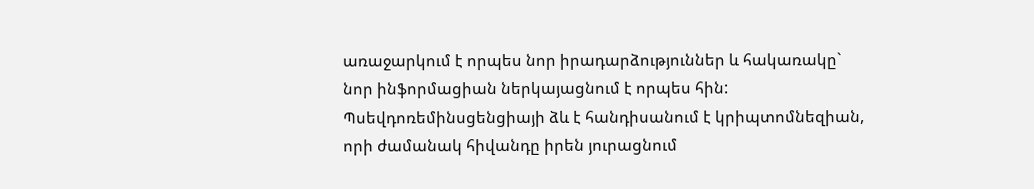առաջարկում է որպես նոր իրադարձություններ և հակառակը` նոր ինֆորմացիան ներկայացնում է որպես հին: Պսեվդոռեմինսցենցիայի ձև է հանդիսանում է կրիպտոմնեզիան, որի ժամանակ հիվանդը իրեն յուրացնում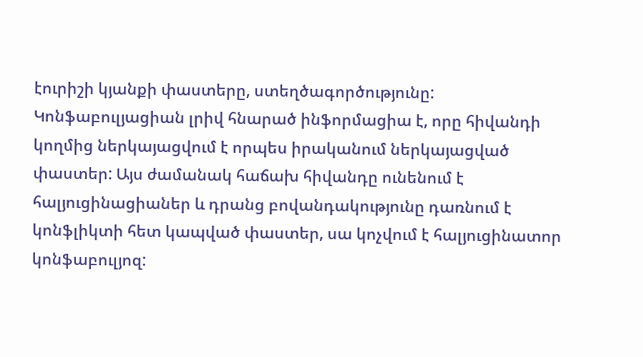էուրիշի կյանքի փաստերը, ստեղծագործությունը:
Կոնֆաբուլյացիան լրիվ հնարած ինֆորմացիա է, որը հիվանդի կողմից ներկայացվում է որպես իրականում ներկայացված փաստեր: Այս ժամանակ հաճախ հիվանդը ունենում է հալյուցինացիաներ և դրանց բովանդակությունը դառնում է կոնֆլիկտի հետ կապված փաստեր, սա կոչվում է հալյուցինատոր կոնֆաբուլյոզ: